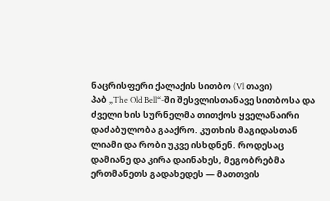ნაცრისფერი ქალაქის სითბო (Vl თავი)
პაბ „The Old Bell“-ში შესვლისთანავე სითბოსა და ძველი ხის სურნელმა თითქოს ყველანაირი დაძაბულობა გააქრო. კუთხის მაგიდასთან ლიამი და რობი უკვე ისხდნენ. როდესაც დამიანე და კირა დაინახეს, მეგობრებმა ერთმანეთს გადახედეს — მათთვის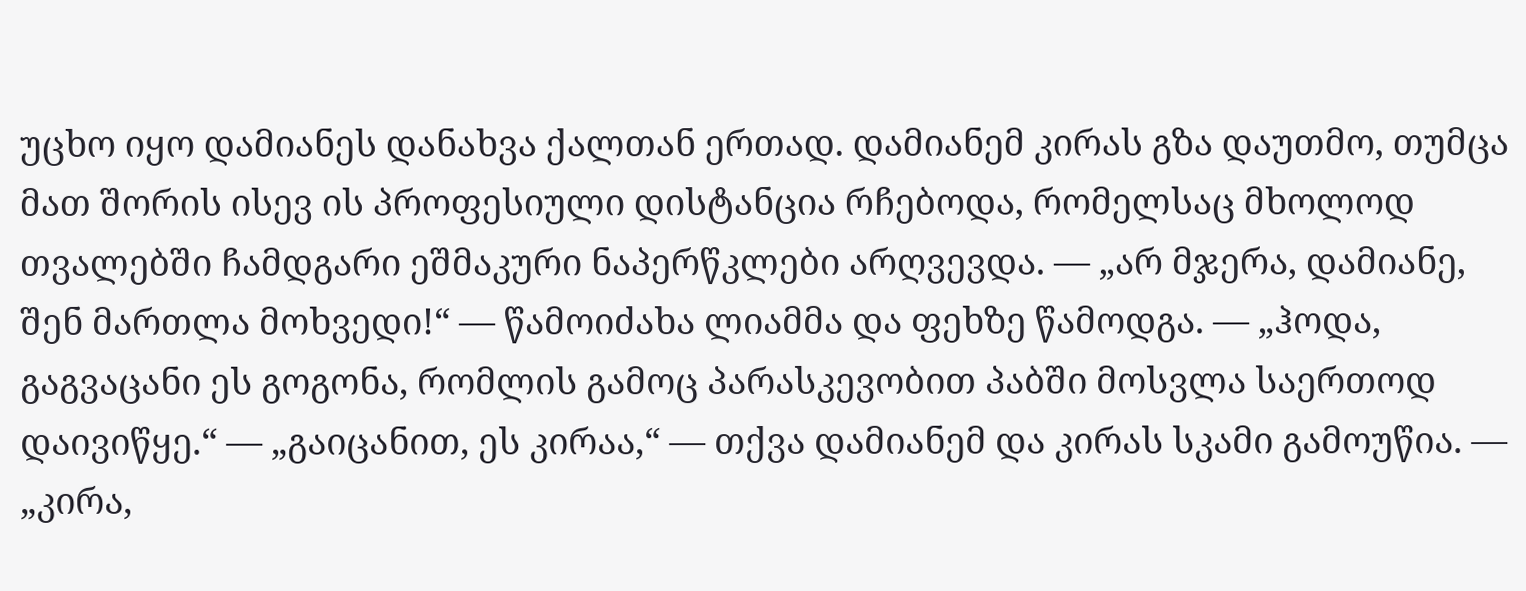უცხო იყო დამიანეს დანახვა ქალთან ერთად. დამიანემ კირას გზა დაუთმო, თუმცა მათ შორის ისევ ის პროფესიული დისტანცია რჩებოდა, რომელსაც მხოლოდ თვალებში ჩამდგარი ეშმაკური ნაპერწკლები არღვევდა. — „არ მჯერა, დამიანე, შენ მართლა მოხვედი!“ — წამოიძახა ლიამმა და ფეხზე წამოდგა. — „ჰოდა, გაგვაცანი ეს გოგონა, რომლის გამოც პარასკევობით პაბში მოსვლა საერთოდ დაივიწყე.“ — „გაიცანით, ეს კირაა,“ — თქვა დამიანემ და კირას სკამი გამოუწია. — „კირა,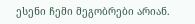ესენი ჩემი მეგობრები არიან.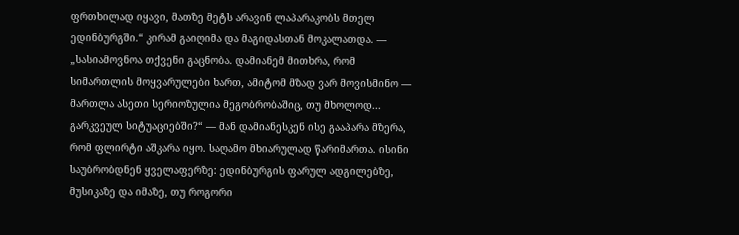ფრთხილად იყავი, მათზე მეტს არავინ ლაპარაკობს მთელ ედინბურგში.“ კირამ გაიღიმა და მაგიდასთან მოკალათდა. — „სასიამოვნოა თქვენი გაცნობა. დამიანემ მითხრა, რომ სიმართლის მოყვარულები ხართ, ამიტომ მზად ვარ მოვისმინო — მართლა ასეთი სერიოზულია მეგობრობაშიც, თუ მხოლოდ... გარკვეულ სიტუაციებში?“ — მან დამიანესკენ ისე გააპარა მზერა, რომ ფლირტი აშკარა იყო. საღამო მხიარულად წარიმართა. ისინი საუბრობდნენ ყველაფერზე: ედინბურგის ფარულ ადგილებზე, მუსიკაზე და იმაზე, თუ როგორი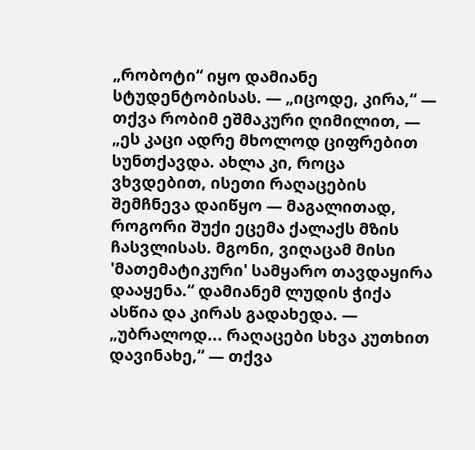„რობოტი“ იყო დამიანე სტუდენტობისას. — „იცოდე, კირა,“ — თქვა რობიმ ეშმაკური ღიმილით, — „ეს კაცი ადრე მხოლოდ ციფრებით სუნთქავდა. ახლა კი, როცა ვხვდებით, ისეთი რაღაცების შემჩნევა დაიწყო — მაგალითად, როგორი შუქი ეცემა ქალაქს მზის ჩასვლისას. მგონი, ვიღაცამ მისი 'მათემატიკური' სამყარო თავდაყირა დააყენა.“ დამიანემ ლუდის ჭიქა ასწია და კირას გადახედა. — „უბრალოდ... რაღაცები სხვა კუთხით დავინახე,“ — თქვა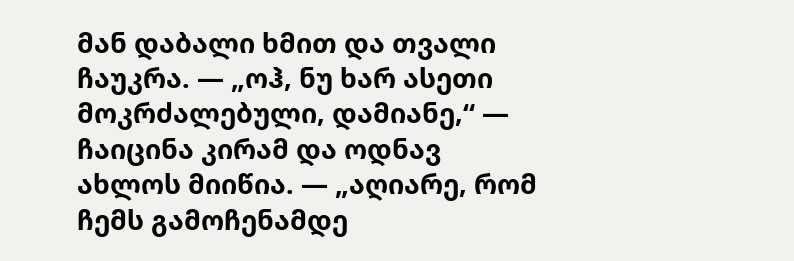მან დაბალი ხმით და თვალი ჩაუკრა. — „ოჰ, ნუ ხარ ასეთი მოკრძალებული, დამიანე,“ — ჩაიცინა კირამ და ოდნავ ახლოს მიიწია. — „აღიარე, რომ ჩემს გამოჩენამდე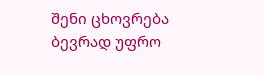შენი ცხოვრება ბევრად უფრო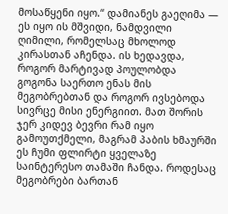მოსაწყენი იყო.“ დამიანეს გაეღიმა — ეს იყო ის მშვიდი, ნამდვილი ღიმილი, რომელსაც მხოლოდ კირასთან აჩენდა. ის ხედავდა, როგორ მარტივად პოულობდა გოგონა საერთო ენას მის მეგობრებთან და როგორ ივსებოდა სივრცე მისი ენერგიით. მათ შორის ჯერ კიდევ ბევრი რამ იყო გამოუთქმელი, მაგრამ პაბის ხმაურში ეს ჩუმი ფლირტი ყველაზე საინტერესო თამაში ჩანდა. როდესაც მეგობრები ბართან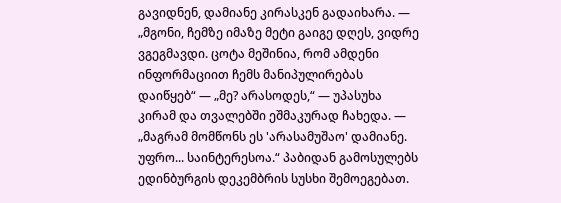გავიდნენ, დამიანე კირასკენ გადაიხარა. — „მგონი, ჩემზე იმაზე მეტი გაიგე დღეს, ვიდრე ვგეგმავდი. ცოტა მეშინია, რომ ამდენი ინფორმაციით ჩემს მანიპულირებას დაიწყებ“ — „მე? არასოდეს,“ — უპასუხა კირამ და თვალებში ეშმაკურად ჩახედა. — „მაგრამ მომწონს ეს 'არასამუშაო' დამიანე. უფრო... საინტერესოა.“ პაბიდან გამოსულებს ედინბურგის დეკემბრის სუსხი შემოეგებათ.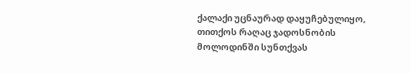ქალაქი უცნაურად დაყუჩებულიყო, თითქოს რაღაც ჯადოსნობის მოლოდინში სუნთქვას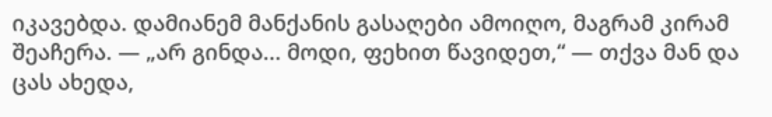იკავებდა. დამიანემ მანქანის გასაღები ამოიღო, მაგრამ კირამ შეაჩერა. — „არ გინდა... მოდი, ფეხით წავიდეთ,“ — თქვა მან და ცას ახედა,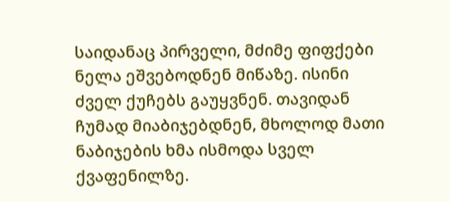საიდანაც პირველი, მძიმე ფიფქები ნელა ეშვებოდნენ მიწაზე. ისინი ძველ ქუჩებს გაუყვნენ. თავიდან ჩუმად მიაბიჯებდნენ, მხოლოდ მათი ნაბიჯების ხმა ისმოდა სველ ქვაფენილზე.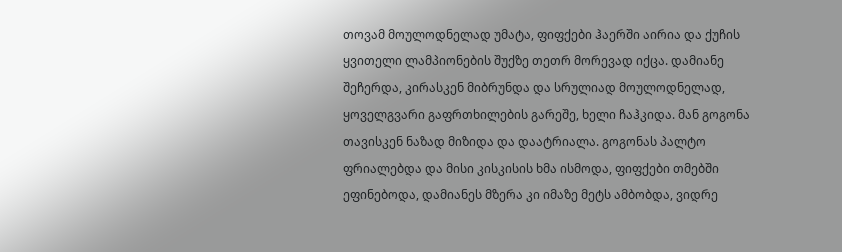თოვამ მოულოდნელად უმატა, ფიფქები ჰაერში აირია და ქუჩის ყვითელი ლამპიონების შუქზე თეთრ მორევად იქცა. დამიანე შეჩერდა, კირასკენ მიბრუნდა და სრულიად მოულოდნელად, ყოველგვარი გაფრთხილების გარეშე, ხელი ჩაჰკიდა. მან გოგონა თავისკენ ნაზად მიზიდა და დაატრიალა. გოგონას პალტო ფრიალებდა და მისი კისკისის ხმა ისმოდა, ფიფქები თმებში ეფინებოდა, დამიანეს მზერა კი იმაზე მეტს ამბობდა, ვიდრე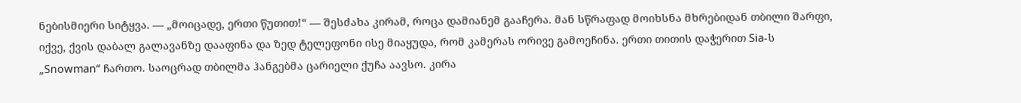ნებისმიერი სიტყვა. — „მოიცადე, ერთი წუთით!“ — შესძახა კირამ, როცა დამიანემ გააჩერა. მან სწრაფად მოიხსნა მხრებიდან თბილი შარფი, იქვე, ქვის დაბალ გალავანზე დააფინა და ზედ ტელეფონი ისე მიაყუდა, რომ კამერას ორივე გამოეჩინა. ერთი თითის დაჭერით Sia-ს „Snowman“ ჩართო. საოცრად თბილმა ჰანგებმა ცარიელი ქუჩა აავსო. კირა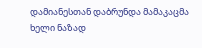დამიანესთან დაბრუნდა მამაკაცმა ხელი ნაზად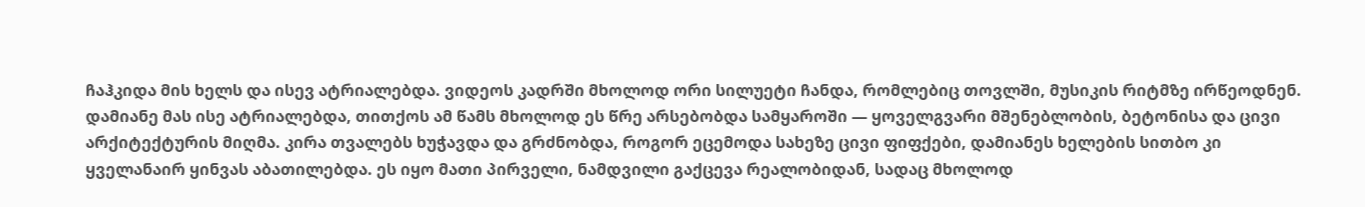ჩაჰკიდა მის ხელს და ისევ ატრიალებდა. ვიდეოს კადრში მხოლოდ ორი სილუეტი ჩანდა, რომლებიც თოვლში, მუსიკის რიტმზე ირწეოდნენ. დამიანე მას ისე ატრიალებდა, თითქოს ამ წამს მხოლოდ ეს წრე არსებობდა სამყაროში — ყოველგვარი მშენებლობის, ბეტონისა და ცივი არქიტექტურის მიღმა. კირა თვალებს ხუჭავდა და გრძნობდა, როგორ ეცემოდა სახეზე ცივი ფიფქები, დამიანეს ხელების სითბო კი ყველანაირ ყინვას აბათილებდა. ეს იყო მათი პირველი, ნამდვილი გაქცევა რეალობიდან, სადაც მხოლოდ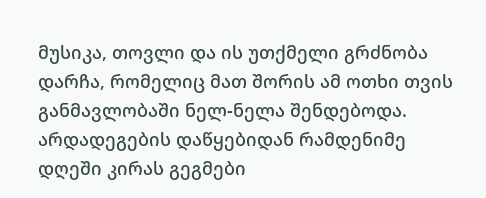მუსიკა, თოვლი და ის უთქმელი გრძნობა დარჩა, რომელიც მათ შორის ამ ოთხი თვის განმავლობაში ნელ-ნელა შენდებოდა. არდადეგების დაწყებიდან რამდენიმე დღეში კირას გეგმები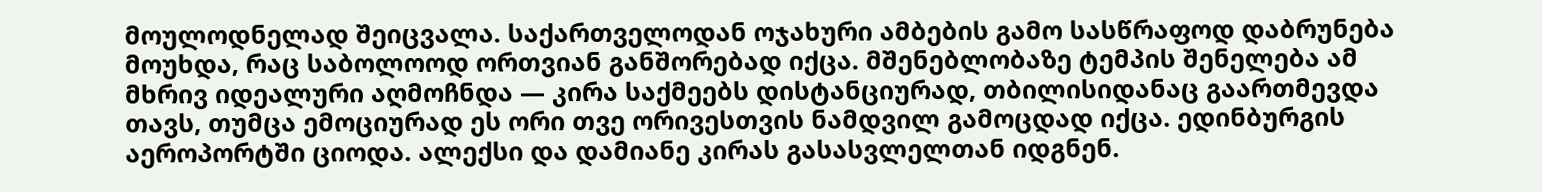მოულოდნელად შეიცვალა. საქართველოდან ოჯახური ამბების გამო სასწრაფოდ დაბრუნება მოუხდა, რაც საბოლოოდ ორთვიან განშორებად იქცა. მშენებლობაზე ტემპის შენელება ამ მხრივ იდეალური აღმოჩნდა — კირა საქმეებს დისტანციურად, თბილისიდანაც გაართმევდა თავს, თუმცა ემოციურად ეს ორი თვე ორივესთვის ნამდვილ გამოცდად იქცა. ედინბურგის აეროპორტში ციოდა. ალექსი და დამიანე კირას გასასვლელთან იდგნენ.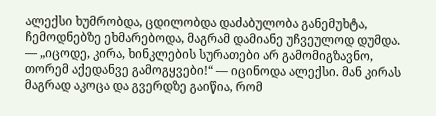ალექსი ხუმრობდა, ცდილობდა დაძაბულობა განემუხტა, ჩემოდნებზე ეხმარებოდა, მაგრამ დამიანე უჩვეულოდ დუმდა. — „იცოდე, კირა, ხინკლების სურათები არ გამომიგზავნო, თორემ აქედანვე გამოგყვები!“ — იცინოდა ალექსი. მან კირას მაგრად აკოცა და გვერდზე გაიწია, რომ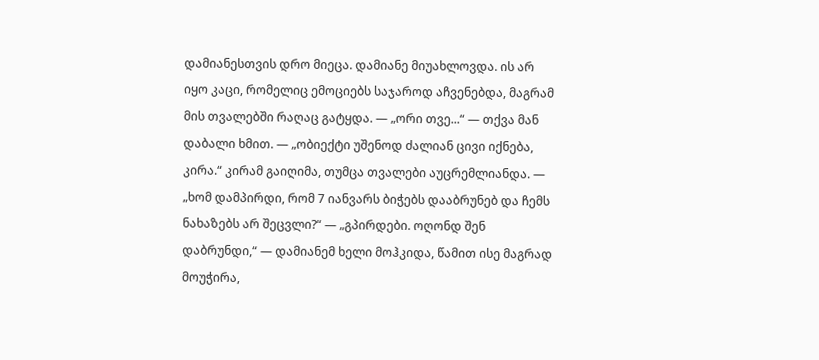დამიანესთვის დრო მიეცა. დამიანე მიუახლოვდა. ის არ იყო კაცი, რომელიც ემოციებს საჯაროდ აჩვენებდა, მაგრამ მის თვალებში რაღაც გატყდა. — „ორი თვე...“ — თქვა მან დაბალი ხმით. — „ობიექტი უშენოდ ძალიან ცივი იქნება, კირა.“ კირამ გაიღიმა, თუმცა თვალები აუცრემლიანდა. — „ხომ დამპირდი, რომ 7 იანვარს ბიჭებს დააბრუნებ და ჩემს ნახაზებს არ შეცვლი?“ — „გპირდები. ოღონდ შენ დაბრუნდი,“ — დამიანემ ხელი მოჰკიდა, წამით ისე მაგრად მოუჭირა,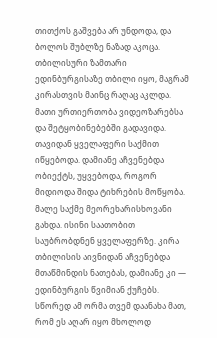თითქოს გაშვება არ უნდოდა, და ბოლოს შუბლზე ნაზად აკოცა. თბილისური ზამთარი ედინბურგისაზე თბილი იყო, მაგრამ კირასთვის მაინც რაღაც აკლდა. მათი ურთიერთობა ვიდეოზარებსა და შეტყობინებებში გადავიდა. თავიდან ყველაფერი საქმით იწყებოდა. დამიანე აჩვენებდა ობიექტს, უყვებოდა, როგორ მიდიოდა შიდა ტიხრების მოწყობა. მალე საქმე მეორეხარისხოვანი გახდა. ისინი საათობით საუბრობდნენ ყველაფერზე. კირა თბილისის აივნიდან აჩვენებდა მთაწმინდის ნათებას, დამიანე კი — ედინბურგის წვიმიან ქუჩებს. სწორედ ამ ორმა თვემ დაანახა მათ, რომ ეს აღარ იყო მხოლოდ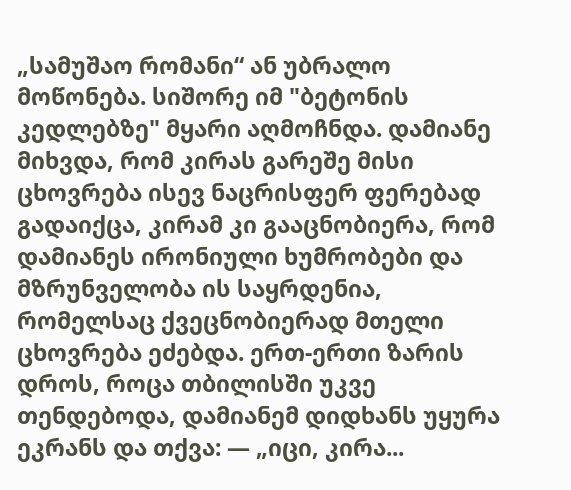„სამუშაო რომანი“ ან უბრალო მოწონება. სიშორე იმ "ბეტონის კედლებზე" მყარი აღმოჩნდა. დამიანე მიხვდა, რომ კირას გარეშე მისი ცხოვრება ისევ ნაცრისფერ ფერებად გადაიქცა, კირამ კი გააცნობიერა, რომ დამიანეს ირონიული ხუმრობები და მზრუნველობა ის საყრდენია, რომელსაც ქვეცნობიერად მთელი ცხოვრება ეძებდა. ერთ-ერთი ზარის დროს, როცა თბილისში უკვე თენდებოდა, დამიანემ დიდხანს უყურა ეკრანს და თქვა: — „იცი, კირა...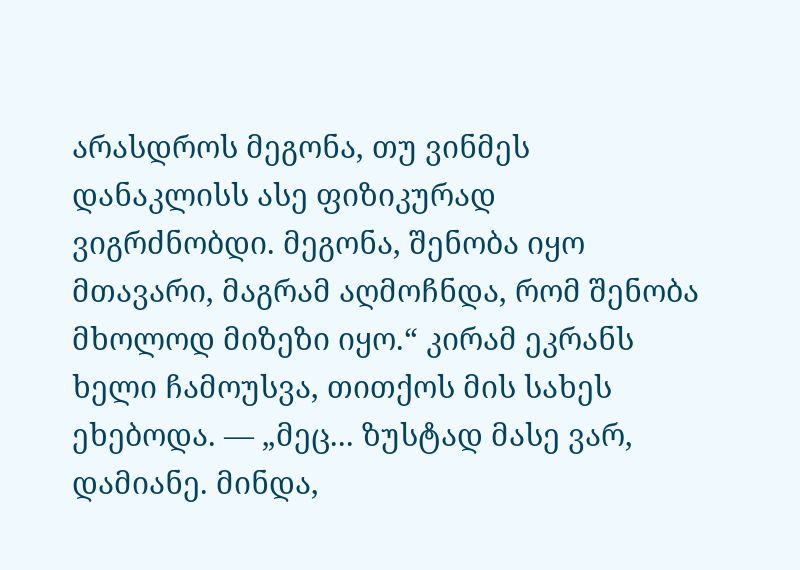არასდროს მეგონა, თუ ვინმეს დანაკლისს ასე ფიზიკურად ვიგრძნობდი. მეგონა, შენობა იყო მთავარი, მაგრამ აღმოჩნდა, რომ შენობა მხოლოდ მიზეზი იყო.“ კირამ ეკრანს ხელი ჩამოუსვა, თითქოს მის სახეს ეხებოდა. — „მეც... ზუსტად მასე ვარ, დამიანე. მინდა,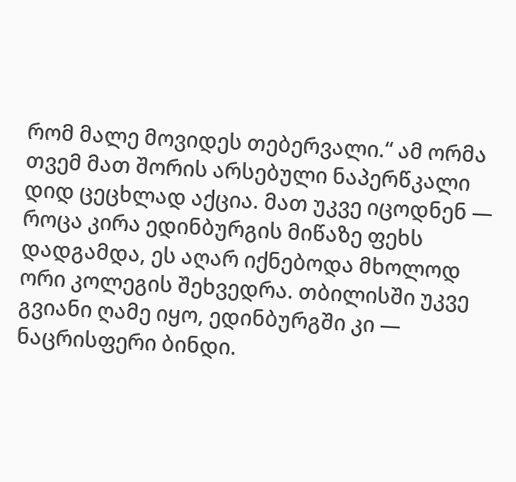რომ მალე მოვიდეს თებერვალი.“ ამ ორმა თვემ მათ შორის არსებული ნაპერწკალი დიდ ცეცხლად აქცია. მათ უკვე იცოდნენ — როცა კირა ედინბურგის მიწაზე ფეხს დადგამდა, ეს აღარ იქნებოდა მხოლოდ ორი კოლეგის შეხვედრა. თბილისში უკვე გვიანი ღამე იყო, ედინბურგში კი — ნაცრისფერი ბინდი.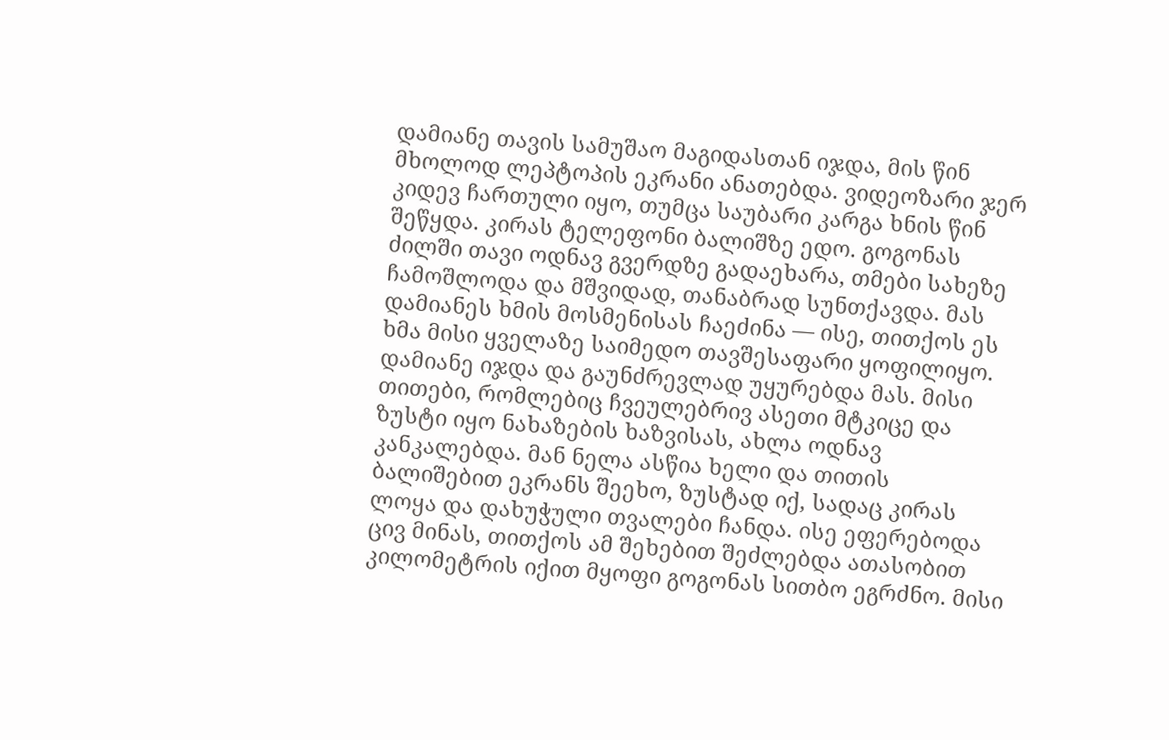დამიანე თავის სამუშაო მაგიდასთან იჯდა, მის წინ მხოლოდ ლეპტოპის ეკრანი ანათებდა. ვიდეოზარი ჯერ კიდევ ჩართული იყო, თუმცა საუბარი კარგა ხნის წინ შეწყდა. კირას ტელეფონი ბალიშზე ედო. გოგონას ძილში თავი ოდნავ გვერდზე გადაეხარა, თმები სახეზე ჩამოშლოდა და მშვიდად, თანაბრად სუნთქავდა. მას დამიანეს ხმის მოსმენისას ჩაეძინა — ისე, თითქოს ეს ხმა მისი ყველაზე საიმედო თავშესაფარი ყოფილიყო. დამიანე იჯდა და გაუნძრევლად უყურებდა მას. მისი თითები, რომლებიც ჩვეულებრივ ასეთი მტკიცე და ზუსტი იყო ნახაზების ხაზვისას, ახლა ოდნავ კანკალებდა. მან ნელა ასწია ხელი და თითის ბალიშებით ეკრანს შეეხო, ზუსტად იქ, სადაც კირას ლოყა და დახუჭული თვალები ჩანდა. ისე ეფერებოდა ცივ მინას, თითქოს ამ შეხებით შეძლებდა ათასობით კილომეტრის იქით მყოფი გოგონას სითბო ეგრძნო. მისი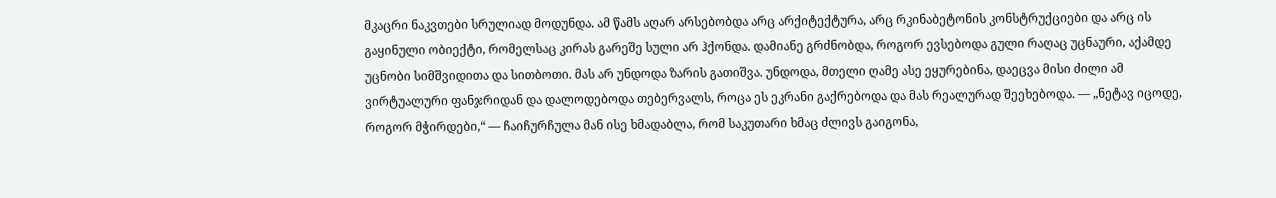მკაცრი ნაკვთები სრულიად მოდუნდა. ამ წამს აღარ არსებობდა არც არქიტექტურა, არც რკინაბეტონის კონსტრუქციები და არც ის გაყინული ობიექტი, რომელსაც კირას გარეშე სული არ ჰქონდა. დამიანე გრძნობდა, როგორ ევსებოდა გული რაღაც უცნაური, აქამდე უცნობი სიმშვიდითა და სითბოთი. მას არ უნდოდა ზარის გათიშვა. უნდოდა, მთელი ღამე ასე ეყურებინა, დაეცვა მისი ძილი ამ ვირტუალური ფანჯრიდან და დალოდებოდა თებერვალს, როცა ეს ეკრანი გაქრებოდა და მას რეალურად შეეხებოდა. — „ნეტავ იცოდე, როგორ მჭირდები,“ — ჩაიჩურჩულა მან ისე ხმადაბლა, რომ საკუთარი ხმაც ძლივს გაიგონა,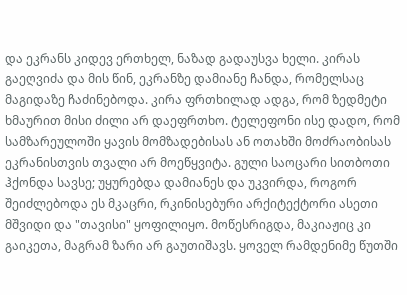და ეკრანს კიდევ ერთხელ, ნაზად გადაუსვა ხელი. კირას გაეღვიძა და მის წინ, ეკრანზე დამიანე ჩანდა, რომელსაც მაგიდაზე ჩაძინებოდა. კირა ფრთხილად ადგა, რომ ზედმეტი ხმაურით მისი ძილი არ დაეფრთხო. ტელეფონი ისე დადო, რომ სამზარეულოში ყავის მომზადებისას ან ოთახში მოძრაობისას ეკრანისთვის თვალი არ მოეწყვიტა. გული საოცარი სითბოთი ჰქონდა სავსე; უყურებდა დამიანეს და უკვირდა, როგორ შეიძლებოდა ეს მკაცრი, რკინისებური არქიტექტორი ასეთი მშვიდი და "თავისი" ყოფილიყო. მოწესრიგდა, მაკიაჟიც კი გაიკეთა, მაგრამ ზარი არ გაუთიშავს. ყოველ რამდენიმე წუთში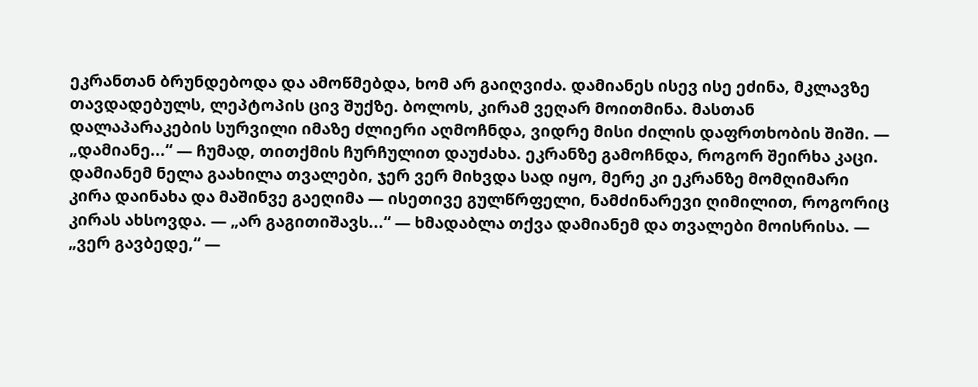ეკრანთან ბრუნდებოდა და ამოწმებდა, ხომ არ გაიღვიძა. დამიანეს ისევ ისე ეძინა, მკლავზე თავდადებულს, ლეპტოპის ცივ შუქზე. ბოლოს, კირამ ვეღარ მოითმინა. მასთან დალაპარაკების სურვილი იმაზე ძლიერი აღმოჩნდა, ვიდრე მისი ძილის დაფრთხობის შიში. — „დამიანე...“ — ჩუმად, თითქმის ჩურჩულით დაუძახა. ეკრანზე გამოჩნდა, როგორ შეირხა კაცი. დამიანემ ნელა გაახილა თვალები, ჯერ ვერ მიხვდა სად იყო, მერე კი ეკრანზე მომღიმარი კირა დაინახა და მაშინვე გაეღიმა — ისეთივე გულწრფელი, ნამძინარევი ღიმილით, როგორიც კირას ახსოვდა. — „არ გაგითიშავს...“ — ხმადაბლა თქვა დამიანემ და თვალები მოისრისა. — „ვერ გავბედე,“ —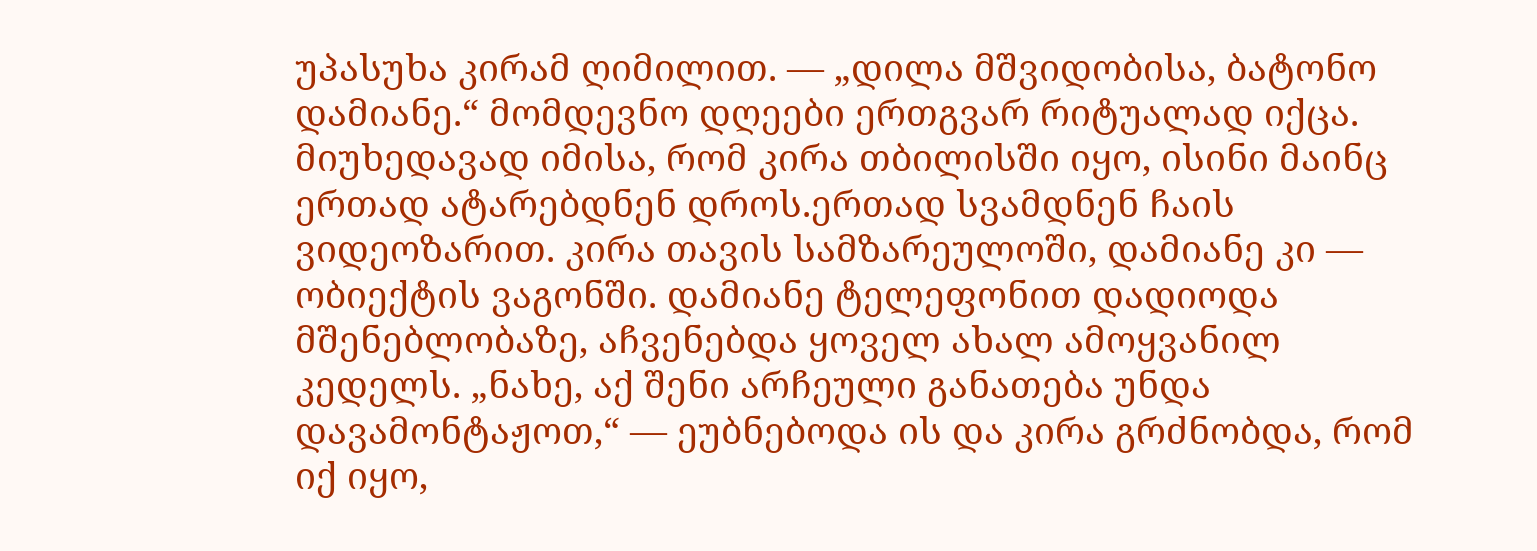უპასუხა კირამ ღიმილით. — „დილა მშვიდობისა, ბატონო დამიანე.“ მომდევნო დღეები ერთგვარ რიტუალად იქცა. მიუხედავად იმისა, რომ კირა თბილისში იყო, ისინი მაინც ერთად ატარებდნენ დროს.ერთად სვამდნენ ჩაის ვიდეოზარით. კირა თავის სამზარეულოში, დამიანე კი — ობიექტის ვაგონში. დამიანე ტელეფონით დადიოდა მშენებლობაზე, აჩვენებდა ყოველ ახალ ამოყვანილ კედელს. „ნახე, აქ შენი არჩეული განათება უნდა დავამონტაჟოთ,“ — ეუბნებოდა ის და კირა გრძნობდა, რომ იქ იყო,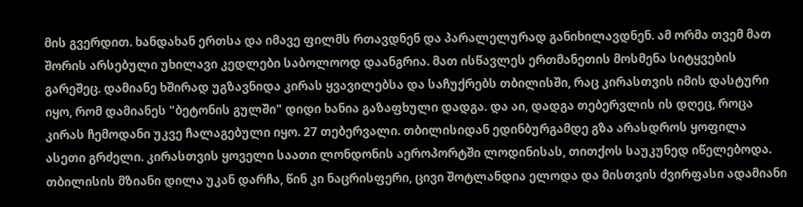მის გვერდით. ხანდახან ერთსა და იმავე ფილმს რთავდნენ და პარალელურად განიხილავდნენ. ამ ორმა თვემ მათ შორის არსებული უხილავი კედლები საბოლოოდ დაანგრია. მათ ისწავლეს ერთმანეთის მოსმენა სიტყვების გარეშეც. დამიანე ხშირად უგზავნიდა კირას ყვავილებსა და საჩუქრებს თბილისში, რაც კირასთვის იმის დასტური იყო, რომ დამიანეს "ბეტონის გულში" დიდი ხანია გაზაფხული დადგა. და აი, დადგა თებერვლის ის დღეც, როცა კირას ჩემოდანი უკვე ჩალაგებული იყო. 27 თებერვალი. თბილისიდან ედინბურგამდე გზა არასდროს ყოფილა ასეთი გრძელი. კირასთვის ყოველი საათი ლონდონის აეროპორტში ლოდინისას, თითქოს საუკუნედ იწელებოდა. თბილისის მზიანი დილა უკან დარჩა, წინ კი ნაცრისფერი, ცივი შოტლანდია ელოდა და მისთვის ძვირფასი ადამიანი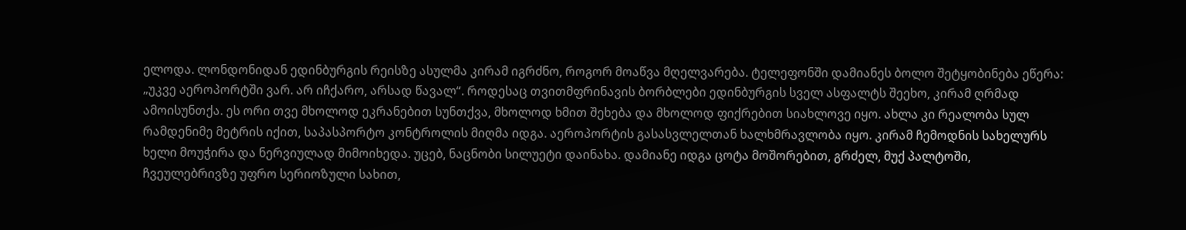ელოდა. ლონდონიდან ედინბურგის რეისზე ასულმა კირამ იგრძნო, როგორ მოაწვა მღელვარება. ტელეფონში დამიანეს ბოლო შეტყობინება ეწერა: „უკვე აეროპორტში ვარ. არ იჩქარო, არსად წავალ“. როდესაც თვითმფრინავის ბორბლები ედინბურგის სველ ასფალტს შეეხო, კირამ ღრმად ამოისუნთქა. ეს ორი თვე მხოლოდ ეკრანებით სუნთქვა, მხოლოდ ხმით შეხება და მხოლოდ ფიქრებით სიახლოვე იყო. ახლა კი რეალობა სულ რამდენიმე მეტრის იქით, საპასპორტო კონტროლის მიღმა იდგა. აეროპორტის გასასვლელთან ხალხმრავლობა იყო. კირამ ჩემოდნის სახელურს ხელი მოუჭირა და ნერვიულად მიმოიხედა. უცებ, ნაცნობი სილუეტი დაინახა. დამიანე იდგა ცოტა მოშორებით, გრძელ, მუქ პალტოში, ჩვეულებრივზე უფრო სერიოზული სახით,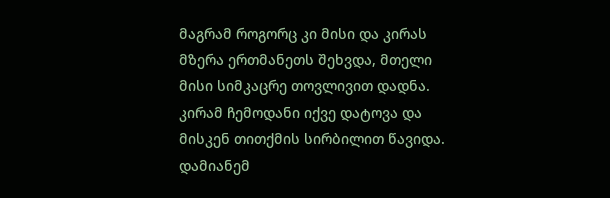მაგრამ როგორც კი მისი და კირას მზერა ერთმანეთს შეხვდა, მთელი მისი სიმკაცრე თოვლივით დადნა. კირამ ჩემოდანი იქვე დატოვა და მისკენ თითქმის სირბილით წავიდა. დამიანემ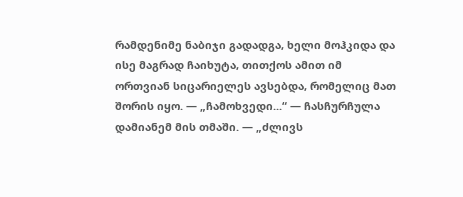რამდენიმე ნაბიჯი გადადგა, ხელი მოჰკიდა და ისე მაგრად ჩაიხუტა, თითქოს ამით იმ ორთვიან სიცარიელეს ავსებდა, რომელიც მათ შორის იყო. — „ჩამოხვედი...“ — ჩასჩურჩულა დამიანემ მის თმაში. — „ძლივს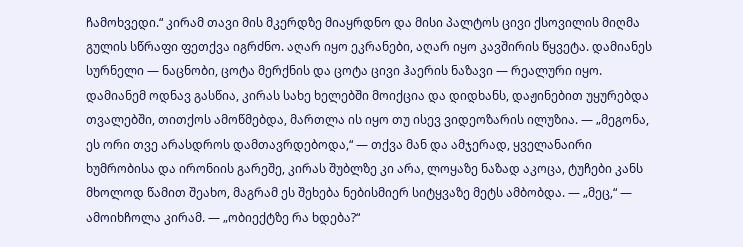ჩამოხვედი.“ კირამ თავი მის მკერდზე მიაყრდნო და მისი პალტოს ცივი ქსოვილის მიღმა გულის სწრაფი ფეთქვა იგრძნო. აღარ იყო ეკრანები, აღარ იყო კავშირის წყვეტა. დამიანეს სურნელი — ნაცნობი, ცოტა მერქნის და ცოტა ცივი ჰაერის ნაზავი — რეალური იყო. დამიანემ ოდნავ გასწია, კირას სახე ხელებში მოიქცია და დიდხანს, დაჟინებით უყურებდა თვალებში, თითქოს ამოწმებდა, მართლა ის იყო თუ ისევ ვიდეოზარის ილუზია. — „მეგონა, ეს ორი თვე არასდროს დამთავრდებოდა,“ — თქვა მან და ამჯერად, ყველანაირი ხუმრობისა და ირონიის გარეშე, კირას შუბლზე კი არა, ლოყაზე ნაზად აკოცა, ტუჩები კანს მხოლოდ წამით შეახო, მაგრამ ეს შეხება ნებისმიერ სიტყვაზე მეტს ამბობდა. — „მეც,“ — ამოიხჩოლა კირამ. — „ობიექტზე რა ხდება?“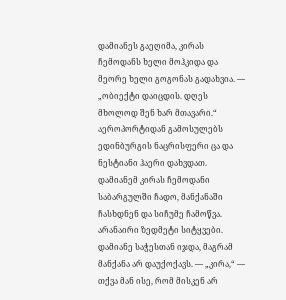დამიანეს გაეღიმა, კირას ჩემოდანს ხელი მოჰკიდა და მეორე ხელი გოგონას გადახვია. — „ობიექტი დაიცდის. დღეს მხოლოდ შენ ხარ მთავარი.“ აეროპორტიდან გამოსულებს ედინბურგის ნაცრისფერი ცა და ნესტიანი ჰაერი დახვდათ. დამიანემ კირას ჩემოდანი საბარგულში ჩადო, მანქანაში ჩასხდნენ და სიჩუმე ჩამოწვა. არანაირი ზედმეტი სიტყვები. დამიანე საჭესთან იჯდა, მაგრამ მანქანა არ დაუქოქავს. — „კირა,“ — თქვა მან ისე, რომ მისკენ არ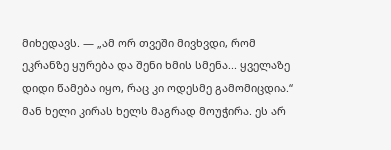მიხედავს. — „ამ ორ თვეში მივხვდი, რომ ეკრანზე ყურება და შენი ხმის სმენა... ყველაზე დიდი წამება იყო, რაც კი ოდესმე გამომიცდია.“ მან ხელი კირას ხელს მაგრად მოუჭირა. ეს არ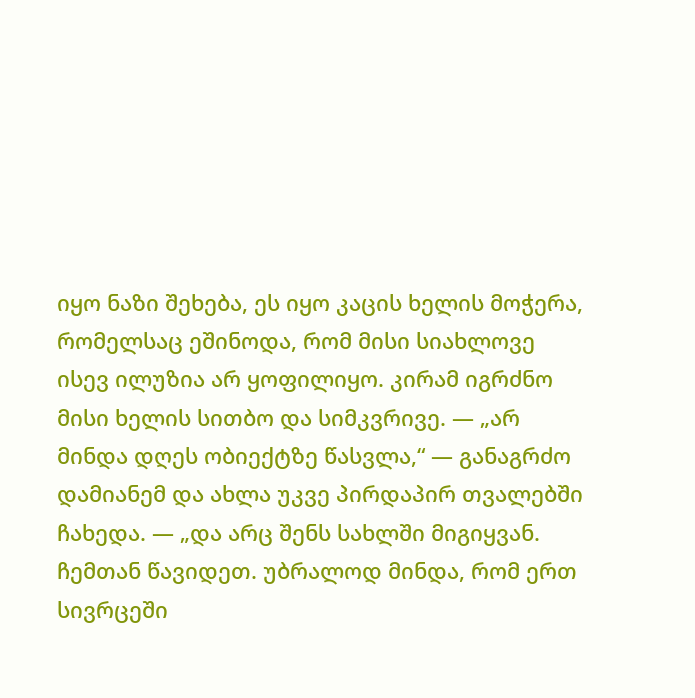იყო ნაზი შეხება, ეს იყო კაცის ხელის მოჭერა, რომელსაც ეშინოდა, რომ მისი სიახლოვე ისევ ილუზია არ ყოფილიყო. კირამ იგრძნო მისი ხელის სითბო და სიმკვრივე. — „არ მინდა დღეს ობიექტზე წასვლა,“ — განაგრძო დამიანემ და ახლა უკვე პირდაპირ თვალებში ჩახედა. — „და არც შენს სახლში მიგიყვან. ჩემთან წავიდეთ. უბრალოდ მინდა, რომ ერთ სივრცეში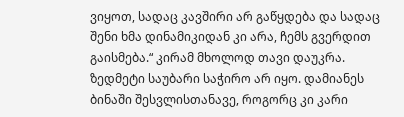ვიყოთ, სადაც კავშირი არ გაწყდება და სადაც შენი ხმა დინამიკიდან კი არა, ჩემს გვერდით გაისმება.“ კირამ მხოლოდ თავი დაუკრა. ზედმეტი საუბარი საჭირო არ იყო. დამიანეს ბინაში შესვლისთანავე, როგორც კი კარი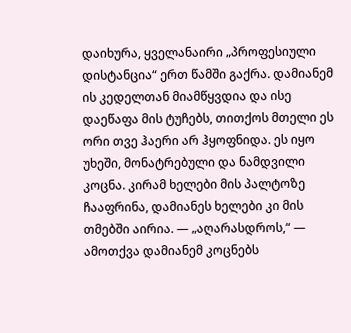დაიხურა, ყველანაირი „პროფესიული დისტანცია“ ერთ წამში გაქრა. დამიანემ ის კედელთან მიამწყვდია და ისე დაეწაფა მის ტუჩებს, თითქოს მთელი ეს ორი თვე ჰაერი არ ჰყოფნიდა. ეს იყო უხეში, მონატრებული და ნამდვილი კოცნა. კირამ ხელები მის პალტოზე ჩააფრინა, დამიანეს ხელები კი მის თმებში აირია. — „აღარასდროს,“ — ამოთქვა დამიანემ კოცნებს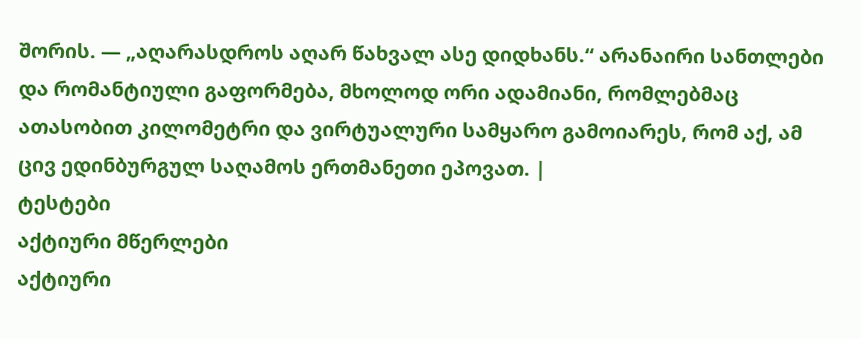შორის. — „აღარასდროს აღარ წახვალ ასე დიდხანს.“ არანაირი სანთლები და რომანტიული გაფორმება, მხოლოდ ორი ადამიანი, რომლებმაც ათასობით კილომეტრი და ვირტუალური სამყარო გამოიარეს, რომ აქ, ამ ცივ ედინბურგულ საღამოს ერთმანეთი ეპოვათ. |
ტესტები
აქტიური მწერლები
აქტიური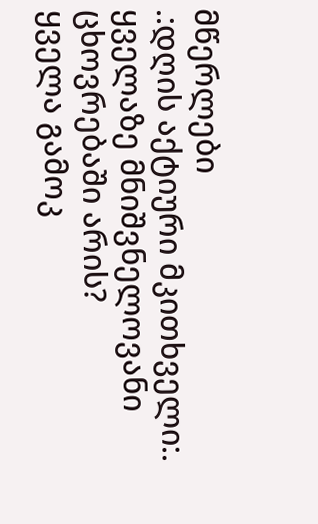მწერლები
.:დღის აქტიური მკითხველი:.
ყველაზე მნიშვნელოვანი ცხოვრებაში არის?
ყველა გამოკ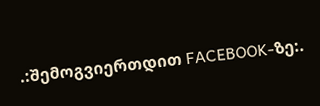.:შემოგვიერთდით FACEBOOK-ზე:.